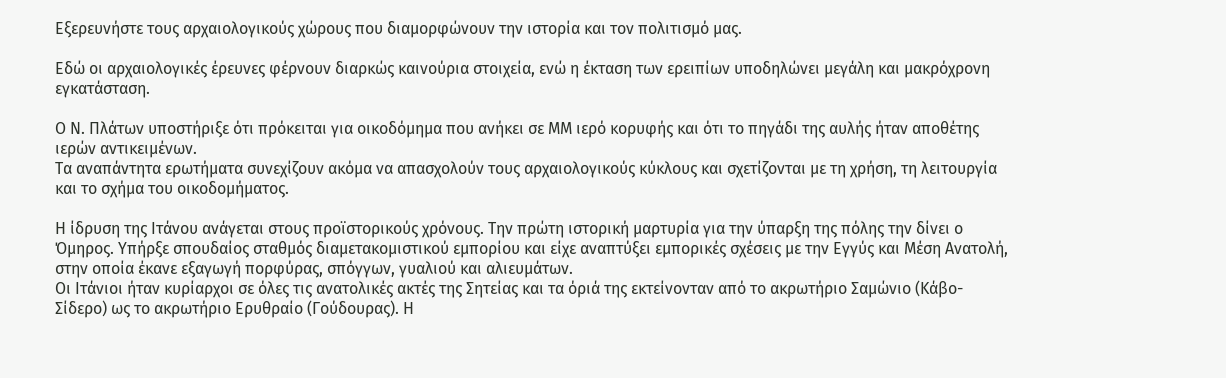Εξερευνήστε τους αρχαιολογικούς χώρους που διαμορφώνουν την ιστορία και τον πολιτισμό μας.

Εδώ οι αρχαιολογικές έρευνες φέρνουν διαρκώς καινούρια στοιχεία, ενώ η έκταση των ερειπίων υποδηλώνει μεγάλη και μακρόχρονη εγκατάσταση.

Ο Ν. Πλάτων υποστήριξε ότι πρόκειται για οικοδόμημα που ανήκει σε ΜΜ ιερό κορυφής και ότι το πηγάδι της αυλής ήταν αποθέτης ιερών αντικειμένων.
Τα αναπάντητα ερωτήματα συνεχίζουν ακόμα να απασχολούν τους αρχαιολογικούς κύκλους και σχετίζονται με τη χρήση, τη λειτουργία και το σχήμα του οικοδομήματος.

Η ίδρυση της Ιτάνου ανάγεται στους προϊστορικούς χρόνους. Την πρώτη ιστορική μαρτυρία για την ύπαρξη της πόλης την δίνει ο Όμηρος. Υπήρξε σπουδαίος σταθμός διαμετακομιστικού εμπορίου και είχε αναπτύξει εμπορικές σχέσεις με την Εγγύς και Μέση Ανατολή, στην οποία έκανε εξαγωγή πορφύρας, σπόγγων, γυαλιού και αλιευμάτων.
Οι Ιτάνιοι ήταν κυρίαρχοι σε όλες τις ανατολικές ακτές της Σητείας και τα όριά της εκτείνονταν από το ακρωτήριο Σαμώνιο (Κάβο- Σίδερο) ως το ακρωτήριο Ερυθραίο (Γούδουρας). Η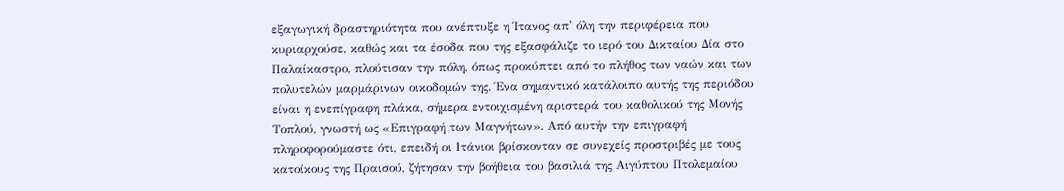εξαγωγική δραστηριότητα που ανέπτυξε η Ίτανος απ' όλη την περιφέρεια που κυριαρχούσε, καθώς και τα έσοδα που της εξασφάλιζε το ιερό του Δικταίου Δία στο Παλαίκαστρο, πλούτισαν την πόλη, όπως προκύπτει από το πλήθος των ναών και των πολυτελών μαρμάρινων οικοδομών της. Ένα σημαντικό κατάλοιπο αυτής της περιόδου είναι η ενεπίγραφη πλάκα, σήμερα εντοιχισμένη αριστερά του καθολικού της Μονής Τοπλού, γνωστή ως «Επιγραφή των Μαγνήτων». Από αυτήν την επιγραφή πληροφορούμαστε ότι, επειδή οι Ιτάνιοι βρίσκονταν σε συνεχείς προστριβές με τους κατοίκους της Πραισού, ζήτησαν την βοήθεια του βασιλιά της Αιγύπτου Πτολεμαίου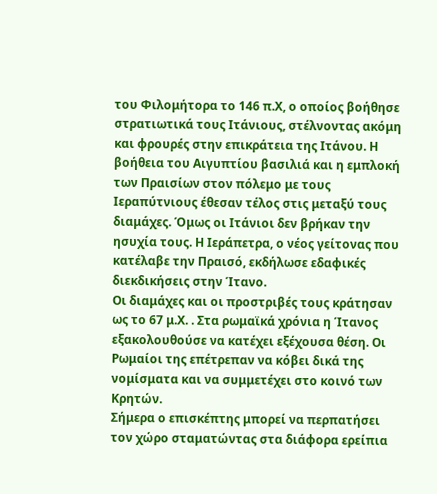του Φιλομήτορα το 146 π.Χ, ο οποίος βοήθησε στρατιωτικά τους Ιτάνιους, στέλνοντας ακόμη και φρουρές στην επικράτεια της Ιτάνου. Η βοήθεια του Αιγυπτίου βασιλιά και η εμπλοκή των Πραισίων στον πόλεμο με τους Ιεραπύτνιους έθεσαν τέλος στις μεταξύ τους διαμάχες. Όμως οι Ιτάνιοι δεν βρήκαν την ησυχία τους. Η Ιεράπετρα, ο νέος γείτονας που κατέλαβε την Πραισό, εκδήλωσε εδαφικές διεκδικήσεις στην Ίτανο.
Οι διαμάχες και οι προστριβές τους κράτησαν ως το 67 μ.Χ. . Στα ρωμαϊκά χρόνια η Ίτανος εξακολουθούσε να κατέχει εξέχουσα θέση. Οι Ρωμαίοι της επέτρεπαν να κόβει δικά της νομίσματα και να συμμετέχει στο κοινό των Κρητών.
Σήμερα ο επισκέπτης μπορεί να περπατήσει τον χώρο σταματώντας στα διάφορα ερείπια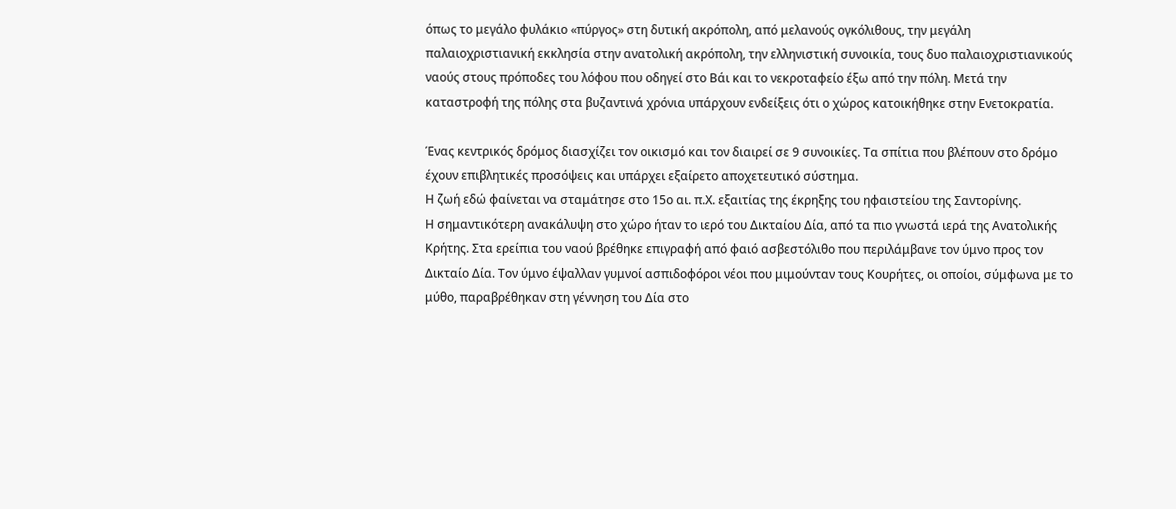όπως το μεγάλο φυλάκιο «πύργος» στη δυτική ακρόπολη, από μελανούς ογκόλιθους, την μεγάλη παλαιοχριστιανική εκκλησία στην ανατολική ακρόπολη, την ελληνιστική συνοικία, τους δυο παλαιοχριστιανικούς ναούς στους πρόποδες του λόφου που οδηγεί στο Βάι και το νεκροταφείο έξω από την πόλη. Μετά την καταστροφή της πόλης στα βυζαντινά χρόνια υπάρχουν ενδείξεις ότι ο χώρος κατοικήθηκε στην Ενετοκρατία.

Ένας κεντρικός δρόμος διασχίζει τον οικισμό και τον διαιρεί σε 9 συνοικίες. Τα σπίτια που βλέπουν στο δρόμο έχουν επιβλητικές προσόψεις και υπάρχει εξαίρετο αποχετευτικό σύστημα.
Η ζωή εδώ φαίνεται να σταμάτησε στο 15ο αι. π.Χ. εξαιτίας της έκρηξης του ηφαιστείου της Σαντορίνης.
Η σημαντικότερη ανακάλυψη στο χώρο ήταν το ιερό του Δικταίου Δία, από τα πιο γνωστά ιερά της Ανατολικής Κρήτης. Στα ερείπια του ναού βρέθηκε επιγραφή από φαιό ασβεστόλιθο που περιλάμβανε τον ύμνο προς τον Δικταίο Δία. Τον ύμνο έψαλλαν γυμνοί ασπιδοφόροι νέοι που μιμούνταν τους Κουρήτες, οι οποίοι, σύμφωνα με το μύθο, παραβρέθηκαν στη γέννηση του Δία στο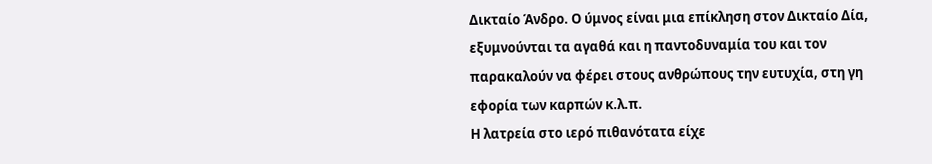Δικταίο Άνδρο. Ο ύμνος είναι μια επίκληση στον Δικταίο Δία, εξυμνούνται τα αγαθά και η παντοδυναμία του και τον παρακαλούν να φέρει στους ανθρώπους την ευτυχία, στη γη εφορία των καρπών κ.λ.π.
Η λατρεία στο ιερό πιθανότατα είχε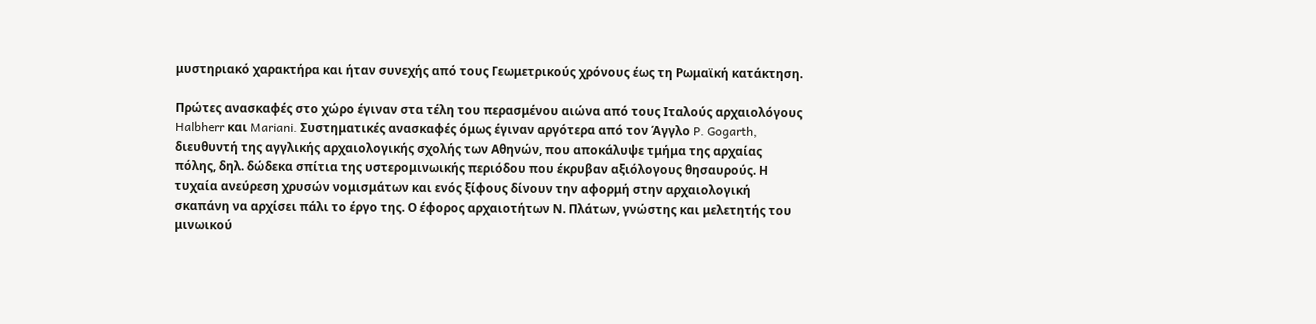μυστηριακό χαρακτήρα και ήταν συνεχής από τους Γεωμετρικούς χρόνους έως τη Ρωμαϊκή κατάκτηση.

Πρώτες ανασκαφές στο χώρο έγιναν στα τέλη του περασμένου αιώνα από τους Ιταλούς αρχαιολόγους Halbherr και Mariani. Συστηματικές ανασκαφές όμως έγιναν αργότερα από τον Άγγλο P. Gogarth, διευθυντή της αγγλικής αρχαιολογικής σχολής των Αθηνών, που αποκάλυψε τμήμα της αρχαίας πόλης, δηλ. δώδεκα σπίτια της υστερομινωικής περιόδου που έκρυβαν αξιόλογους θησαυρούς. Η τυχαία ανεύρεση χρυσών νομισμάτων και ενός ξίφους δίνουν την αφορμή στην αρχαιολογική σκαπάνη να αρχίσει πάλι το έργο της. Ο έφορος αρχαιοτήτων Ν. Πλάτων, γνώστης και μελετητής του μινωικού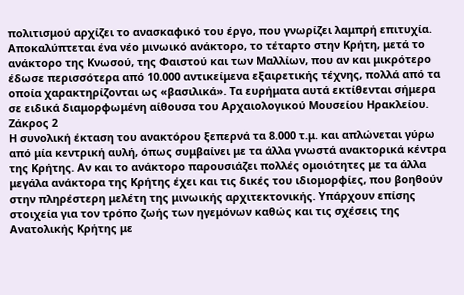πολιτισμού αρχίζει το ανασκαφικό του έργο, που γνωρίζει λαμπρή επιτυχία. Αποκαλύπτεται ένα νέο μινωικό ανάκτορο, το τέταρτο στην Κρήτη, μετά το ανάκτορο της Κνωσού, της Φαιστού και των Μαλλίων, που αν και μικρότερο έδωσε περισσότερα από 10.000 αντικείμενα εξαιρετικής τέχνης, πολλά από τα οποία χαρακτηρίζονται ως «βασιλικά». Τα ευρήματα αυτά εκτίθενται σήμερα σε ειδικά διαμορφωμένη αίθουσα του Αρχαιολογικού Μουσείου Ηρακλείου.
Ζάκρος 2
Η συνολική έκταση του ανακτόρου ξεπερνά τα 8.000 τ.μ. και απλώνεται γύρω από μία κεντρική αυλή, όπως συμβαίνει με τα άλλα γνωστά ανακτορικά κέντρα της Κρήτης. Αν και το ανάκτορο παρουσιάζει πολλές ομοιότητες με τα άλλα μεγάλα ανάκτορα της Κρήτης έχει και τις δικές του ιδιομορφίες, που βοηθούν στην πληρέστερη μελέτη της μινωικής αρχιτεκτονικής. Υπάρχουν επίσης στοιχεία για τον τρόπο ζωής των ηγεμόνων καθώς και τις σχέσεις της Ανατολικής Κρήτης με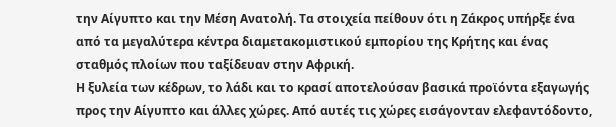την Αίγυπτο και την Μέση Ανατολή. Τα στοιχεία πείθουν ότι η Ζάκρος υπήρξε ένα από τα μεγαλύτερα κέντρα διαμετακομιστικού εμπορίου της Κρήτης και ένας σταθμός πλοίων που ταξίδευαν στην Αφρική.
Η ξυλεία των κέδρων, το λάδι και το κρασί αποτελούσαν βασικά προϊόντα εξαγωγής προς την Αίγυπτο και άλλες χώρες. Από αυτές τις χώρες εισάγονταν ελεφαντόδοντο,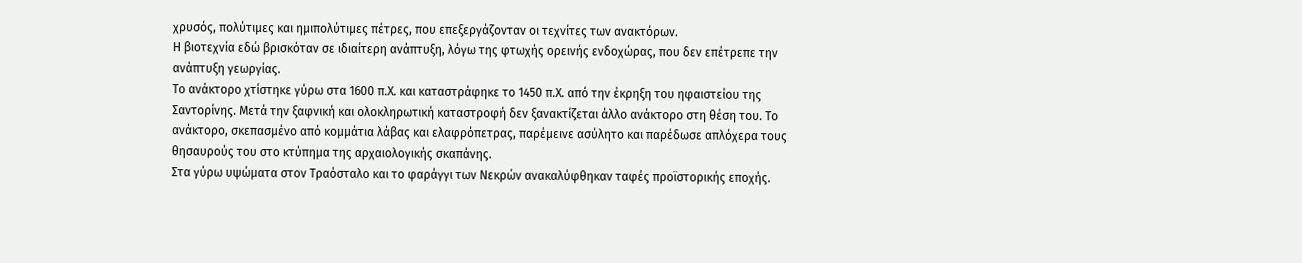χρυσός, πολύτιμες και ημιπολύτιμες πέτρες, που επεξεργάζονταν οι τεχνίτες των ανακτόρων.
Η βιοτεχνία εδώ βρισκόταν σε ιδιαίτερη ανάπτυξη, λόγω της φτωχής ορεινής ενδοχώρας, που δεν επέτρεπε την ανάπτυξη γεωργίας.
Το ανάκτορο χτίστηκε γύρω στα 1600 π.Χ. και καταστράφηκε το 1450 π.Χ. από την έκρηξη του ηφαιστείου της Σαντορίνης. Μετά την ξαφνική και ολοκληρωτική καταστροφή δεν ξανακτίζεται άλλο ανάκτορο στη θέση του. Το ανάκτορο, σκεπασμένο από κομμάτια λάβας και ελαφρόπετρας, παρέμεινε ασύλητο και παρέδωσε απλόχερα τους θησαυρούς του στο κτύπημα της αρχαιολογικής σκαπάνης.
Στα γύρω υψώματα στον Τραόσταλο και το φαράγγι των Νεκρών ανακαλύφθηκαν ταφές προϊστορικής εποχής.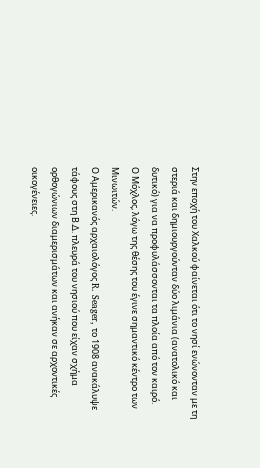Στην εποχή του Χαλκού φαίνεται ότι το νησί ενώνονταν με τη στεριά και δημιουργούνταν δύο λιμάνια (ανατολικό και δυτικό) για να προφυλάσσονται τα πλοία από τον καιρό.
Ο Μόχλος, λόγω της θέσης του έγινε σημαντικό κέντρο των Μινωιτών.
Ο Αμερικανός αρχαιολόγος R. Seager, το 1908 ανακάλυψε τάφους στη Β.Δ. πλευρά του νησιού που είχαν σχήμα ορθογώνιων διαμερισμάτων και ανήκαν σε αρχοντικές οικογένειες.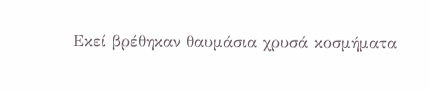Εκεί βρέθηκαν θαυμάσια χρυσά κοσμήματα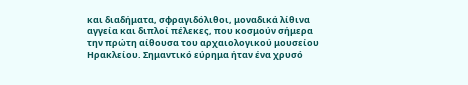και διαδήματα, σφραγιδόλιθοι, μοναδικά λίθινα αγγεία και διπλοί πέλεκες, που κοσμούν σήμερα την πρώτη αίθουσα του αρχαιολογικού μουσείου Ηρακλείου. Σημαντικό εύρημα ήταν ένα χρυσό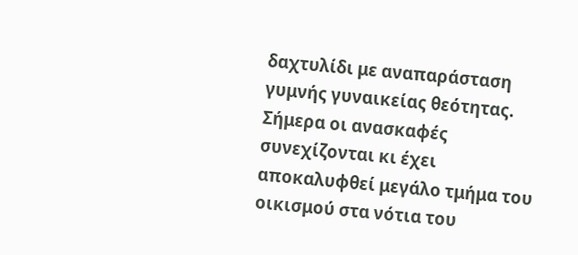δαχτυλίδι με αναπαράσταση γυμνής γυναικείας θεότητας.
Σήμερα οι ανασκαφές συνεχίζονται κι έχει αποκαλυφθεί μεγάλο τμήμα του οικισμού στα νότια του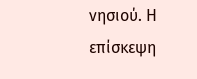νησιού. Η επίσκεψη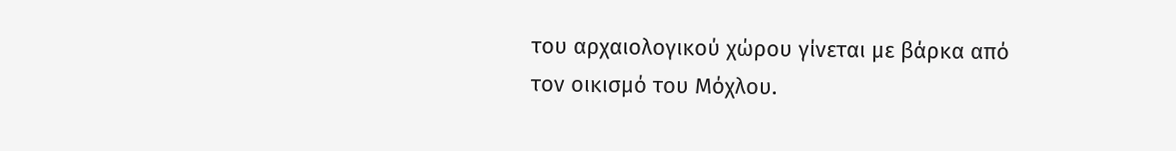του αρχαιολογικού χώρου γίνεται με βάρκα από τον οικισμό του Μόχλου.